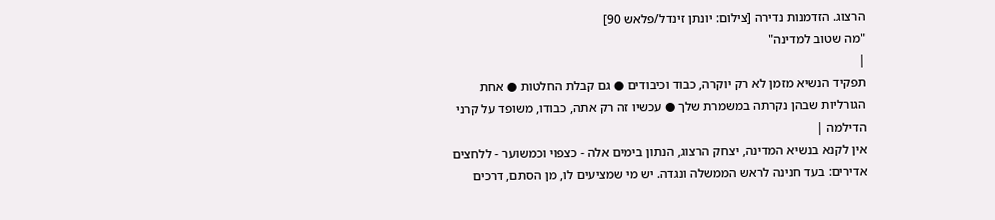הרצוג. הזדמנות נדירה [צילום: יונתן זינדל/פלאש 90]
"מה שטוב למדינה"
|
תפקיד הנשיא מזמן לא רק יוקרה, כבוד וכיבודים ● גם קבלת החלטות ● אחת הגורליות שבהן נקרתה במשמרת שלך ● עכשיו זה רק אתה, כבודו, משופד על קרני הדילמה |
אין לקנא בנשיא המדינה, יצחק הרצוג, הנתון בימים אלה - כצפוי וכמשוער - ללחצים אדירים: בעד חנינה לראש הממשלה ונגדה. יש מי שמציעים לו, מן הסתם, דרכים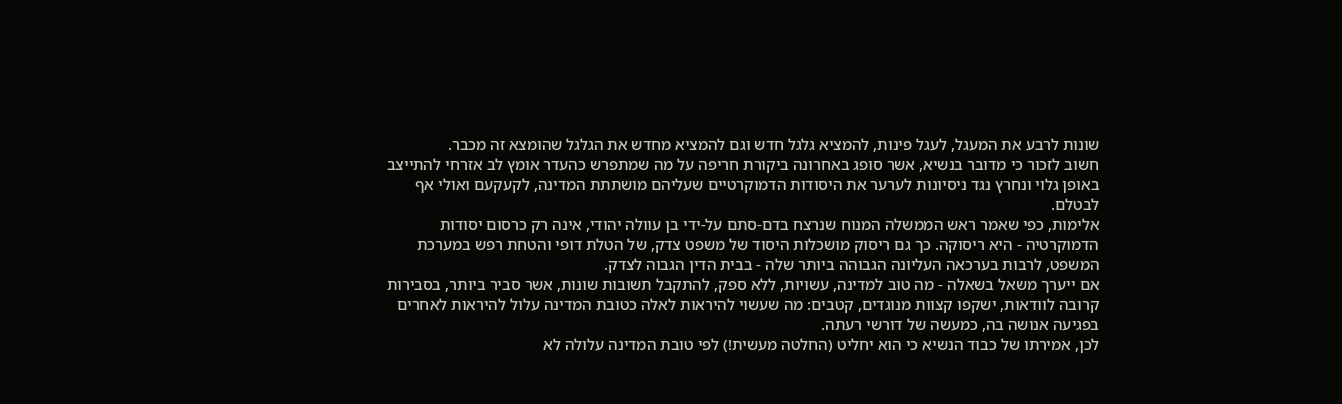שונות לרבע את המעגל, לעגל פינות, להמציא גלגל חדש וגם להמציא מחדש את הגלגל שהומצא זה מכבר.
חשוב לזכור כי מדובר בנשיא, אשר סופג באחרונה ביקורת חריפה על מה שמתפרש כהעדר אומץ לב אזרחי להתייצב באופן גלוי ונחרץ נגד ניסיונות לערער את היסודות הדמוקרטיים שעליהם מושתתת המדינה, לקעקעם ואולי אף לבטלם.
אלימות, כפי שאמר ראש הממשלה המנוח שנרצח בדם-סתם על-ידי בן עוולה יהודי, אינה רק כרסום יסודות הדמוקרטיה - היא ריסוקה. כך גם ריסוק מושכלות היסוד של משפט צדק, של הטלת דופי והטחת רפש במערכת המשפט, לרבות בערכאה העליונה הגבוהה ביותר שלה - בבית הדין הגבוה לצדק.
אם ייערך משאל בשאלה - מה טוב למדינה, עשויות, ללא ספק, להתקבל תשובות שונות, אשר סביר ביותר, בסבירות קרובה לוודאות, ישקפו קצוות מנוגדים, קטבים: מה שעשוי להיראות לאלה כטובת המדינה עלול להיראות לאחרים בפגיעה אנושה בה, כמעשה של דורשי רעתה.
לכן, אמירתו של כבוד הנשיא כי הוא יחליט (החלטה מעשית!) לפי טובת המדינה עלולה לא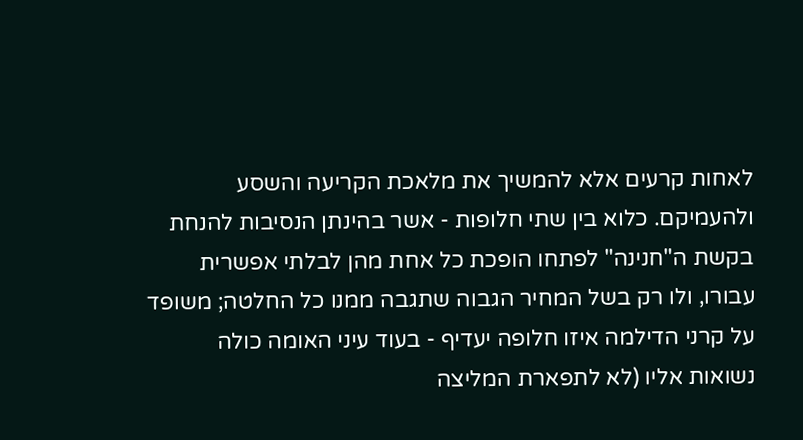לאחות קרעים אלא להמשיך את מלאכת הקריעה והשסע ולהעמיקם. כלוא בין שתי חלופות - אשר בהינתן הנסיבות להנחת בקשת ה"חנינה" לפתחו הופכת כל אחת מהן לבלתי אפשרית עבורו, ולו רק בשל המחיר הגבוה שתגבה ממנו כל החלטה; משופד על קרני הדילמה איזו חלופה יעדיף - בעוד עיני האומה כולה נשואות אליו (לא לתפארת המליצה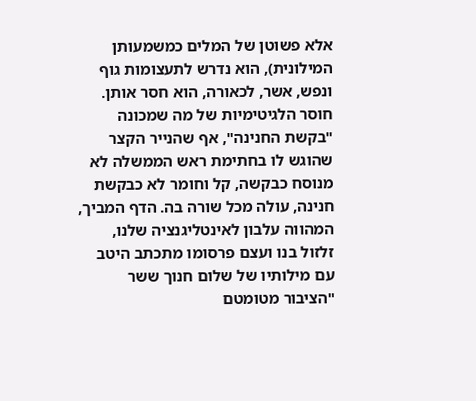אלא פשוטן של המלים כמשמעותן המילונית), הוא נדרש לתעצומות גוף ונפש, אשר, לכאורה, הוא חסר אותן.
חוסר הלגיטימיות של מה שמכונה "בקשת החנינה", אף שהנייר הקצר שהוגש לו בחתימת ראש הממשלה לא מנוסח כבקשה, קל וחומר לא כבקשת חנינה, עולה מכל שורה בה. הדף המביך, המהווה עלבון לאינטליגנציה שלנו, זלזול בנו ועצם פרסומו מתכתב היטב עם מילותיו של שלום חנוך ששר "הציבור מטומטם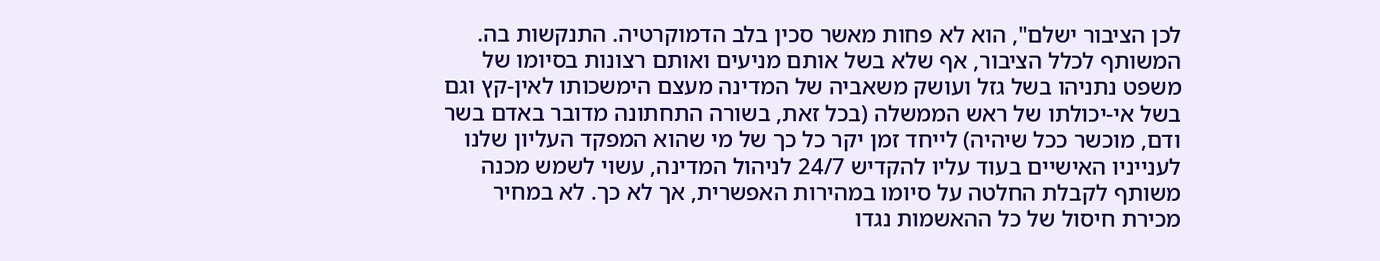לכן הציבור ישלם", הוא לא פחות מאשר סכין בלב הדמוקרטיה. התנקשות בה.
המשותף לכלל הציבור, אף שלא בשל אותם מניעים ואותם רצונות בסיומו של משפט נתניהו בשל גזל ועושק משאביה של המדינה מעצם הימשכותו לאין-קץ וגם בשל אי-יכולתו של ראש הממשלה (בכל זאת, בשורה התחתונה מדובר באדם בשר ודם, מוכשר ככל שיהיה) לייחד זמן יקר כל כך של מי שהוא המפקד העליון שלנו לענייניו האישיים בעוד עליו להקדיש 24/7 לניהול המדינה, עשוי לשמש מכנה משותף לקבלת החלטה על סיומו במהירות האפשרית, אך לא כך. לא במחיר מכירת חיסול של כל ההאשמות נגדו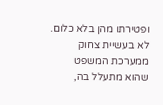ופטירתו מהן בלא כלום. לא בעשיית צחוק ממערכת המשפט שהוא מתעלל בה,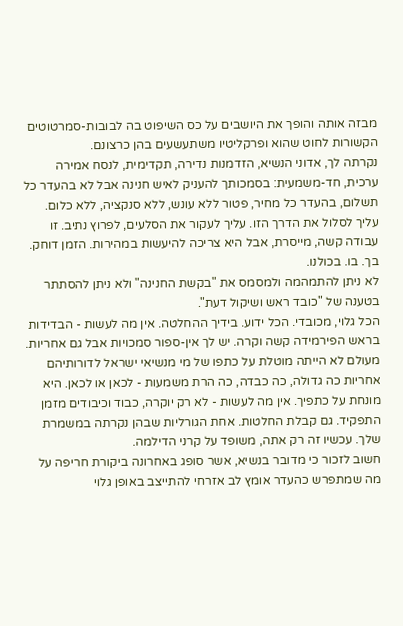מבזה אותה והופך את היושבים על כס השיפוט בה לבובות-סמרטוטים הקשורות לחוט שהוא ופרקליטיו משתעשעים בהן כרצונם.
נקרתה לך, אדוני הנשיא, הזדמנות נדירה, תקדימית, לנסח אמירה ערכית, חד-משמעית: בסמכותך להעניק לאיש חנינה אבל לא בהעדר כל תשלום, בהעדר כל מחיר, פטור ללא עונש, ללא סנקציה, ללא כלום. עליך לסלול את הדרך הזו. עליך לעקור את הסלעים, לפרוץ נתיב. זו עבודה קשה, מייסרת, אבל היא צריכה להיעשות במהירות. הזמן דוחק. בך. בו. בכולנו.
לא ניתן להתמהמה ולמסמס את "בקשת החנינה" ולא ניתן להסתתר בטענה של "כובד ראש ושיקול דעת".
הכל גלוי, מכובדי. הכל ידוע. בידיך ההחלטה. אין מה לעשות - הבדידות בראש הפירמידה קשה וקרה. יש לך אין-ספור סמכויות אבל גם אחריות. מעולם לא הייתה מוטלת על כתפו של מי מנשיאי ישראל לדורותיהם אחריות כה גדולה, כה כבדה, כה הרת משמעות - לכאן או לכאן. היא מונחת על כתפיך. אין מה לעשות - לא רק יוקרה, כבוד וכיבודים מזמן התפקיד. גם קבלת החלטות. אחת הגורליות שבהן נקרתה במשמרת שלך. עכשיו זה רק אתה, משופד על קרני הדילמה.
חשוב לזכור כי מדובר בנשיא, אשר סופג באחרונה ביקורת חריפה על מה שמתפרש כהעדר אומץ לב אזרחי להתייצב באופן גלוי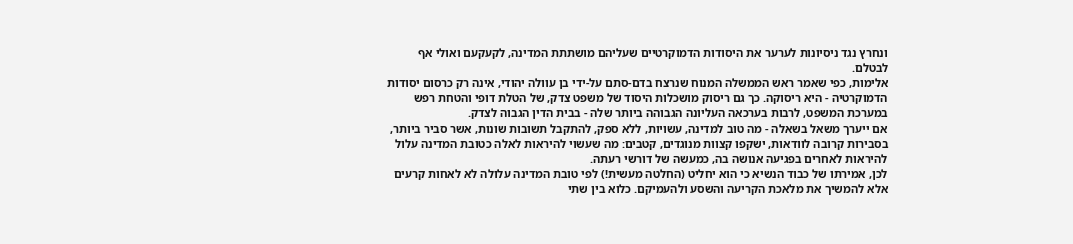ונחרץ נגד ניסיונות לערער את היסודות הדמוקרטיים שעליהם מושתתת המדינה, לקעקעם ואולי אף לבטלם.
אלימות, כפי שאמר ראש הממשלה המנוח שנרצח בדם-סתם על-ידי בן עוולה יהודי, אינה רק כרסום יסודות הדמוקרטיה - היא ריסוקה. כך גם ריסוק מושכלות היסוד של משפט צדק, של הטלת דופי והטחת רפש במערכת המשפט, לרבות בערכאה העליונה הגבוהה ביותר שלה - בבית הדין הגבוה לצדק.
אם ייערך משאל בשאלה - מה טוב למדינה, עשויות, ללא ספק, להתקבל תשובות שונות, אשר סביר ביותר, בסבירות קרובה לוודאות, ישקפו קצוות מנוגדים, קטבים: מה שעשוי להיראות לאלה כטובת המדינה עלול להיראות לאחרים בפגיעה אנושה בה, כמעשה של דורשי רעתה.
לכן, אמירתו של כבוד הנשיא כי הוא יחליט (החלטה מעשית!) לפי טובת המדינה עלולה לא לאחות קרעים אלא להמשיך את מלאכת הקריעה והשסע ולהעמיקם. כלוא בין שתי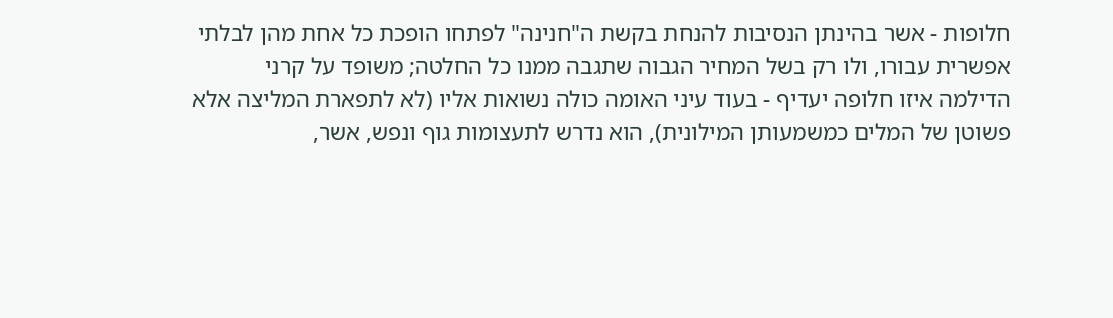חלופות - אשר בהינתן הנסיבות להנחת בקשת ה"חנינה" לפתחו הופכת כל אחת מהן לבלתי אפשרית עבורו, ולו רק בשל המחיר הגבוה שתגבה ממנו כל החלטה; משופד על קרני הדילמה איזו חלופה יעדיף - בעוד עיני האומה כולה נשואות אליו (לא לתפארת המליצה אלא פשוטן של המלים כמשמעותן המילונית), הוא נדרש לתעצומות גוף ונפש, אשר,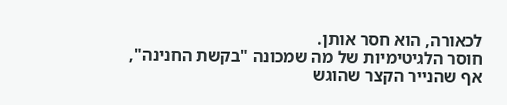לכאורה, הוא חסר אותן.
חוסר הלגיטימיות של מה שמכונה "בקשת החנינה", אף שהנייר הקצר שהוגש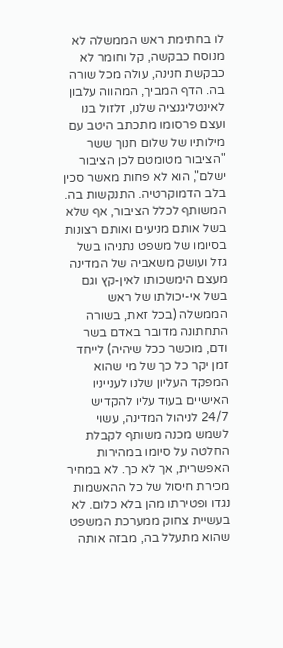לו בחתימת ראש הממשלה לא מנוסח כבקשה, קל וחומר לא כבקשת חנינה, עולה מכל שורה בה. הדף המביך, המהווה עלבון לאינטליגנציה שלנו, זלזול בנו ועצם פרסומו מתכתב היטב עם מילותיו של שלום חנוך ששר "הציבור מטומטם לכן הציבור ישלם", הוא לא פחות מאשר סכין בלב הדמוקרטיה. התנקשות בה.
המשותף לכלל הציבור, אף שלא בשל אותם מניעים ואותם רצונות בסיומו של משפט נתניהו בשל גזל ועושק משאביה של המדינה מעצם הימשכותו לאין-קץ וגם בשל אי-יכולתו של ראש הממשלה (בכל זאת, בשורה התחתונה מדובר באדם בשר ודם, מוכשר ככל שיהיה) לייחד זמן יקר כל כך של מי שהוא המפקד העליון שלנו לענייניו האישיים בעוד עליו להקדיש 24/7 לניהול המדינה, עשוי לשמש מכנה משותף לקבלת החלטה על סיומו במהירות האפשרית, אך לא כך. לא במחיר מכירת חיסול של כל ההאשמות נגדו ופטירתו מהן בלא כלום. לא בעשיית צחוק ממערכת המשפט שהוא מתעלל בה, מבזה אותה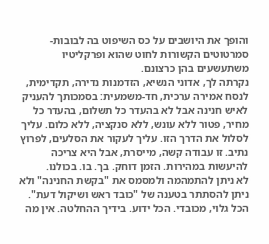והופך את היושבים על כס השיפוט בה לבובות-סמרטוטים הקשורות לחוט שהוא ופרקליטיו משתעשעים בהן כרצונם.
נקרתה לך, אדוני הנשיא, הזדמנות נדירה, תקדימית, לנסח אמירה ערכית, חד-משמעית: בסמכותך להעניק לאיש חנינה אבל לא בהעדר כל תשלום, בהעדר כל מחיר, פטור ללא עונש, ללא סנקציה, ללא כלום. עליך לסלול את הדרך הזו. עליך לעקור את הסלעים, לפרוץ נתיב. זו עבודה קשה, מייסרת, אבל היא צריכה להיעשות במהירות. הזמן דוחק. בך. בו. בכולנו.
לא ניתן להתמהמה ולמסמס את "בקשת החנינה" ולא ניתן להסתתר בטענה של "כובד ראש ושיקול דעת".
הכל גלוי, מכובדי. הכל ידוע. בידיך ההחלטה. אין מה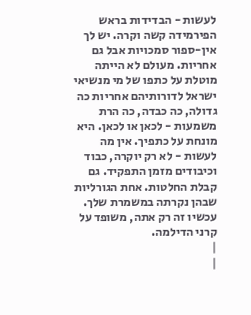לעשות - הבדידות בראש הפירמידה קשה וקרה. יש לך אין-ספור סמכויות אבל גם אחריות. מעולם לא הייתה מוטלת על כתפו של מי מנשיאי ישראל לדורותיהם אחריות כה גדולה, כה כבדה, כה הרת משמעות - לכאן או לכאן. היא מונחת על כתפיך. אין מה לעשות - לא רק יוקרה, כבוד וכיבודים מזמן התפקיד. גם קבלת החלטות. אחת הגורליות שבהן נקרתה במשמרת שלך. עכשיו זה רק אתה, משופד על קרני הדילמה.
|
|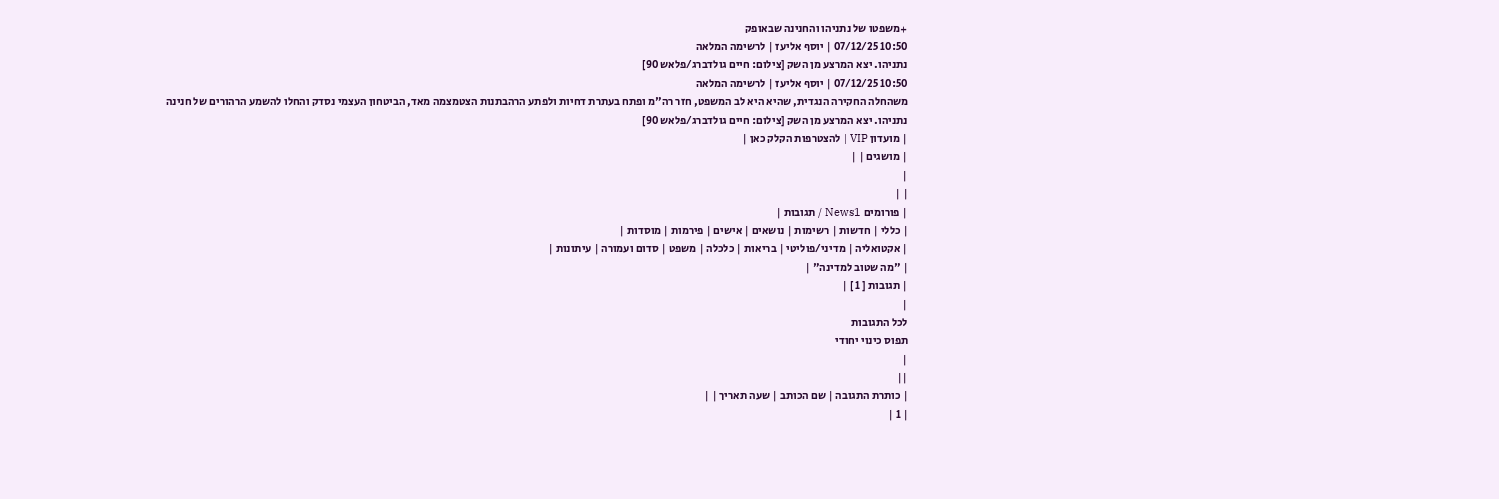+משפטו של נתניהו והחנינה שבאופק
10:50 07/12/25 | יוסף אליעז | לרשימה המלאה
נתניהו. יצא המרצע מן השק [צילום: חיים גולדברג/פלאש 90]
10:50 07/12/25 | יוסף אליעז | לרשימה המלאה
משהחלה החקירה הנגדית, שהיא היא לב המשפט, חזר רה"מ ופתח בעתרת דחיות ולפתע הרהבתנות הצטמצמה מאד, הביטחון העצמי נסדק והחלו להשמע הרהורים של חנינה
נתניהו. יצא המרצע מן השק [צילום: חיים גולדברג/פלאש 90]
| מועדון VIP | להצטרפות הקלק כאן |
| מושגים | |
|
| |
| פורומים News1 / תגובות |
| כללי | חדשות | רשימות | נושאים | אישים | פירמות | מוסדות |
| אקטואליה | מדיני/פוליטי | בריאות | כלכלה | משפט | סדום ועמורה | עיתונות |
| "מה שטוב למדינה" |
| תגובות [ 1 ] |
|
לכל התגובות
תפוס כינוי יחודי
|
||
| כותרת התגובה | שם הכותב | שעה תאריך | |
| 1 |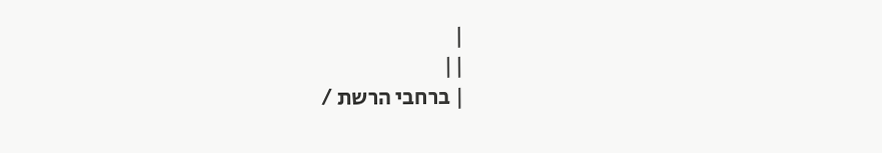|
||
| ברחבי הרשת /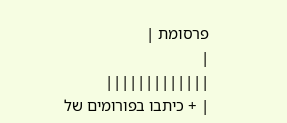פרסומת |
|
|||||||||||||
| + כיתבו בפורומים של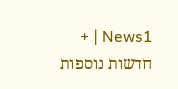News1 | + חדשות נוספות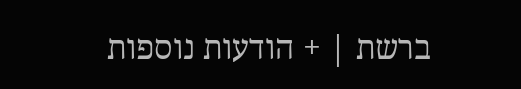ברשת | + הודעות נוספות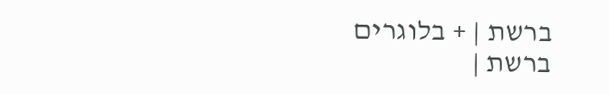ברשת | + בלוגרים ברשת |